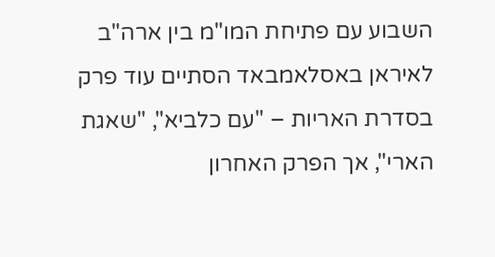השבוע עם פתיחת המו"מ בין ארה"ב לאיראן באסלאמבאד הסתיים עוד פרק בסדרת האריות – "עם כלביא", "שאגת הארי", אך הפרק האחרון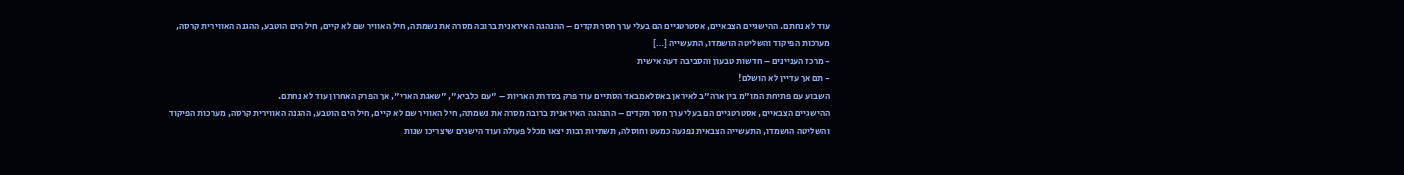עוד לא נחתם. ההישגיים הצבאיים, אסטרטגיים הם בעלי ערך חסר תקדים – ההנהגה האיראנית ברובה מסרה את נשמתה, חיל האוויר שם לא קיים, חיל הים הוטבע, ההגנה האווירית קרסה, מערכות הפיקוד והשליטה הושמדו, התעשייה […]
- מרכז העניינים – חדשות טבעון והסביבה דעה אישית
- תם אך עדיין לא הושלם!
השבוע עם פתיחת המו"מ בין ארה"ב לאיראן באסלאמבאד הסתיים עוד פרק בסדרת האריות – "עם כלביא", "שאגת הארי", אך הפרק האחרון עוד לא נחתם.
ההישגיים הצבאיים, אסטרטגיים הם בעלי ערך חסר תקדים – ההנהגה האיראנית ברובה מסרה את נשמתה, חיל האוויר שם לא קיים, חיל הים הוטבע, ההגנה האווירית קרסה, מערכות הפיקוד והשליטה הושמדו, התעשייה הצבאית נפגעה כמעט וחוסלה, תשתיות רבות יצאו מכלל פעולה ועוד הישגים שיצריכו שנות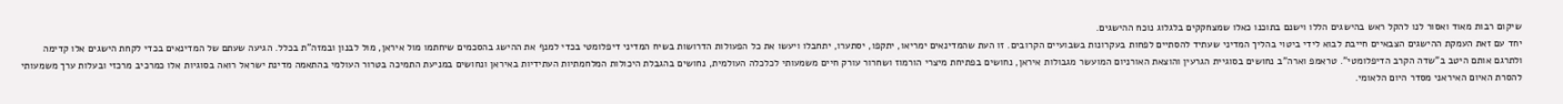שיקום רבות מאוד ואסור לנו להקל ראש בהישגים הללו וישנם בתוכנו כאלו שמצחקקים בלגלוג נוכח ההישגים.
יחד עם זאת העמקת ההישגים הצבאיים חייבת לבוא לידי ביטוי בהליך המדיני שעתיד להסתיים לפחות בעקרונות בשבועיים הקרובים. זו העת שהמדינאים ימריאו, יתקפו, יסתערו, יתחבלו ויעשו את כל הפעולות הדרושות בשיח המדיני דיפלומטי בכדי למנף את ההישג בהסכמים שיחתמו מול איראן, מול לבנון ובמזה"ת בכלל. הגיעה שעתם של המדינאים בכדי לקחת הישגים אלו קדימה ולתרגם אותם היטב ב"שדה הקרב הדיפלומטי". טראמפ וארה"ב נחושים בסוגיית הגרעין והוצאת האורניום המועשר מגבולות איראן, נחושים בפתיחת מיצרי הורמוז ושחרור עורק חיים משמעותי לכלכלה העולמית, נחושים בהגבלת היכולות המלחמתיות העתידיות באיראן ונחושים במניעת התמיכה בטרור העולמי בהתאמה מדינת ישראל רואה בסוגיות אלו כמרכיב מרכזי ובעלות ערך משמעותי להסרת האיום האיראני מסדר היום הלאומי.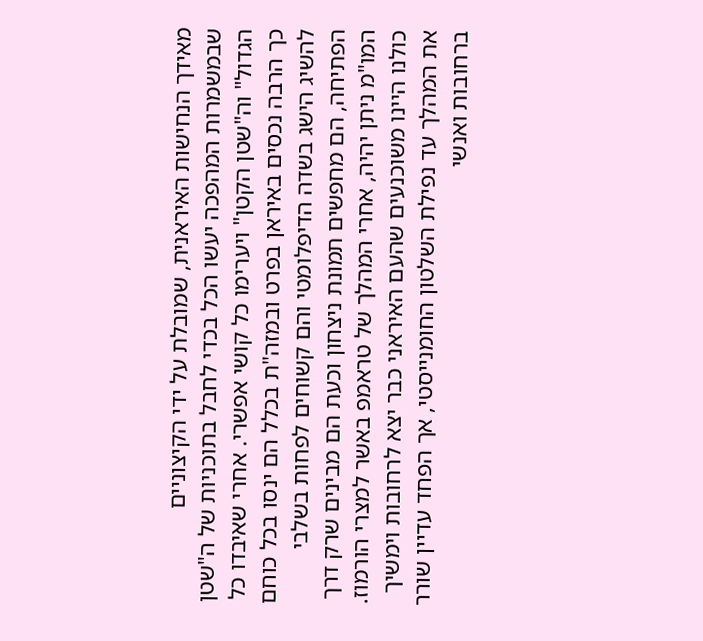מאידך הנחישות האיראנית, שמובלת על ידי הקיצוניים שבמשמרות המהפכה יעשו הכל בכדי לחבל בתוכניות של ה"שטן הגדול" וה"שטן הקטן" ויערימו כל קושי אפשרי. אחרי שאיבדו כל כך הרבה נכסים באיראן בפרט ובמזה"ת בכלל הם ינסו בכל כוחם להשיג הישג בשדה הדיפלומטי והם קשוחים לפחות בשלבי הפתיחה, הם מחפשים תמונת ניצחון וכעת הם מבינים שרק דרך המו"מ ניתן יהיה, אחרי המהלך של טראמפ באשר למצרי הורמוז. כולנו היינו משוכנעים שהעם האיראני כבר יצא לרחובות וימשיך את המהלך עד נפילת השלטון החומנייסטי, אך הפחד עדיין שורר ברחובות ואנשי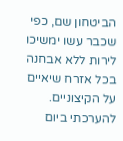הביטחון שם, כפי שכבר עשו ימשיכו לירות ללא אבחנה בכל אזרח שיאיים על הקיצוניים. להערכתי ביום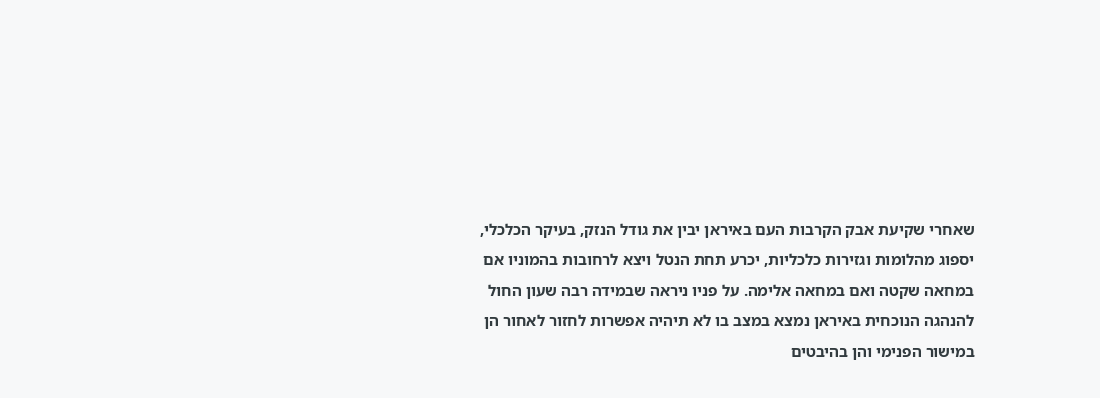שאחרי שקיעת אבק הקרבות העם באיראן יבין את גודל הנזק, בעיקר הכלכלי, יספוג מהלומות וגזירות כלכליות, יכרע תחת הנטל ויצא לרחובות בהמוניו אם במחאה שקטה ואם במחאה אלימה. על פניו ניראה שבמידה רבה שעון החול להנהגה הנוכחית באיראן נמצא במצב בו לא תיהיה אפשרות לחזור לאחור הן במישור הפנימי והן בהיבטים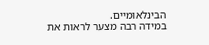הבינלאומיים.
במידה רבה מצער לראות את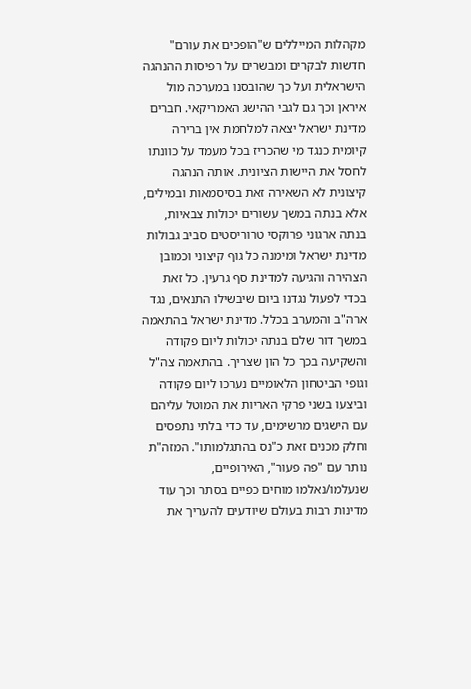מקהלות המייללים ש"הופכים את עורם" חדשות לבקרים ומבשרים על רפיסות ההנהגה הישראלית ועל כך שהובסנו במערכה מול איראן וכך גם לגבי ההישג האמריקאי. חברים מדינת ישראל יצאה למלחמת אין ברירה קיומית כנגד מי שהכריז בכל מעמד על כוונתו לחסל את היישות הציונית. אותה הנהגה קיצונית לא השאירה זאת בסיסמאות ובמילים, אלא בנתה במשך עשורים יכולות צבאיות, בנתה ארגוני פרוקסי טרוריסטים סביב גבולות מדינת ישראל ומימנה כל גוף קיצוני וכמובן הצהירה והגיעה למדינת סף גרעין. כל זאת בכדי לפעול נגדנו ביום שיבשילו התנאים, נגד ארה"ב והמערב בכלל. מדינת ישראל בהתאמה במשך דור שלם בנתה יכולות ליום פקודה והשקיעה בכך כל הון שצריך. בהתאמה צה"ל וגופי הביטחון הלאומיים נערכו ליום פקודה וביצעו בשני פרקי האריות את המוטל עליהם עם הישגים מרשימים, עד כדי בלתי נתפסים וחלק מכנים זאת כ"נס בהתגלמותו". המזה"ת נותר עם "פה פעור", האירופיים, שנעלמו/נאלמו מוחים כפיים בסתר וכך עוד מדינות רבות בעולם שיודעים להעריך את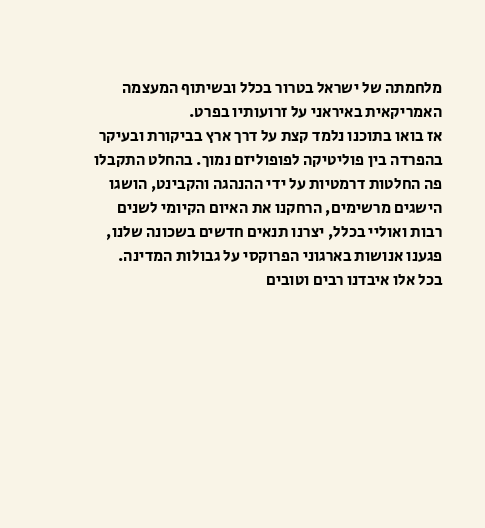מלחמתה של ישראל בטרור בכלל ובשיתוף המעצמה האמריקאית באיראני על זרועותיו בפרט.
אז בואו בתוכנו נלמד קצת על דרך ארץ בביקורת ובעיקר בהפרדה בין פוליטיקה לפופוליזם נמוך. בהחלט התקבלו פה החלטות דרמטיות על ידי ההנהגה והקבינט, הושגו הישגים מרשימים, הרחקנו את האיום הקיומי לשנים רבות ואוליי בכלל, יצרנו תנאים חדשים בשכונה שלנו, פגענו אנושות בארגוני הפרוקסי על גבולות המדינה. בכל אלו איבדנו רבים וטובים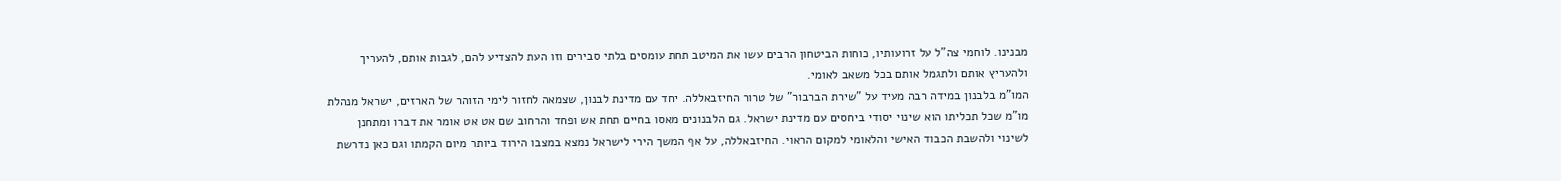מבנינו. לוחמי צה"ל על זרועותיו, כוחות הביטחון הרבים עשו את המיטב תחת עומסים בלתי סבירים וזו העת להצדיע להם, לגבות אותם, להעריך ולהעריץ אותם ולתגמל אותם בכל משאב לאומי.
המו"מ בלבנון במידה רבה מעיד על "שירת הברבור" של טרור החיזבאללה. יחד עם מדינת לבנון, שצמאה לחזור לימי הזוהר של הארזים, ישראל מנהלת מו"מ שכל תכליתו הוא שינוי יסודי ביחסים עם מדינת ישראל. גם הלבנונים מאסו בחיים תחת אש ופחד והרחוב שם אט אט אומר את דברו ומתחנן לשינוי ולהשבת הכבוד האישי והלאומי למקום הראוי. החיזבאללה, על אף המשך הירי לישראל נמצא במצבו הירוד ביותר מיום הקמתו וגם כאן נדרשת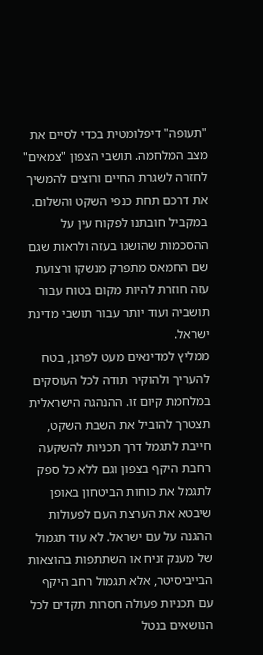"תעופה" דיפלומטית בכדי לסיים את מצב המלחמה. תושבי הצפון "צמאים" לחזרה לשגרת החיים ורוצים להמשיך את דרכם תחת כנפי השקט והשלום. במקביל חובתנו לפקוח עין על ההסכמות שהושגו בעזה ולראות שגם שם החמאס מתפרק מנשקו ורצועת עזה חוזרת להיות מקום בטוח עבור תושביה ועוד יותר עבור תושבי מדינת ישראל.
ממליץ למדינאים מעט לפרגן, בטח להעריך ולהוקיר תודה לכל העוסקים במלחמת קיום זו. ההנהגה הישראלית תצטרך להוביל את השבת השקט, חייבת לתגמל דרך תכניות להשקעה רחבת היקף בצפון וגם ללא כל ספק לתגמל את כוחות הביטחון באופן שיבטא את הערצת העם לפעולות ההגנה על עם ישראל. לא עוד תגמול של מענק זניח או השתתפות בהוצאות הבייביסיטר, אלא תגמול רחב היקף עם תכניות פעולה חסרות תקדים לכל הנושאים בנטל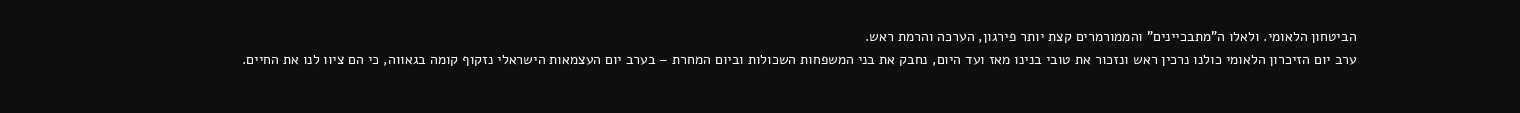הביטחון הלאומי. ולאלו ה"מתבכיינים" והממורמרים קצת יותר פירגון, הערכה והרמת ראש.
ערב יום הזיכרון הלאומי כולנו נרכין ראש ונזכור את טובי בנינו מאז ועד היום, נחבק את בני המשפחות השכולות וביום המחרת – בערב יום העצמאות הישראלי נזקוף קומה בגאווה, כי הם ציוו לנו את החיים.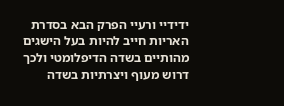ידידיי ורעיי הפרק הבא בסדרת האריות חייב להיות בעל הישגים מהותיים בשדה הדיפלומטי ולכך דרוש מעוף ויצרתיות בשדה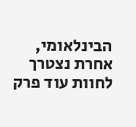הבינלאומי, אחרת נצטרך לחוות עוד פרק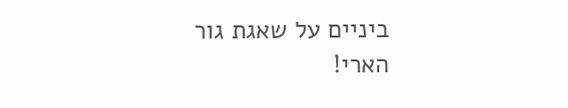ביניים על שאגת גור הארי!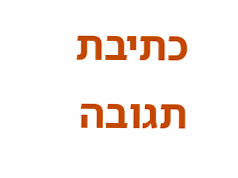כתיבת תגובה